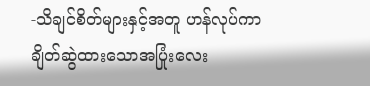-သိချင်စိတ်များနှင့်အတူ ဟန်လုပ်ကာချိတ်ဆွဲထားသောအပြုံးလေး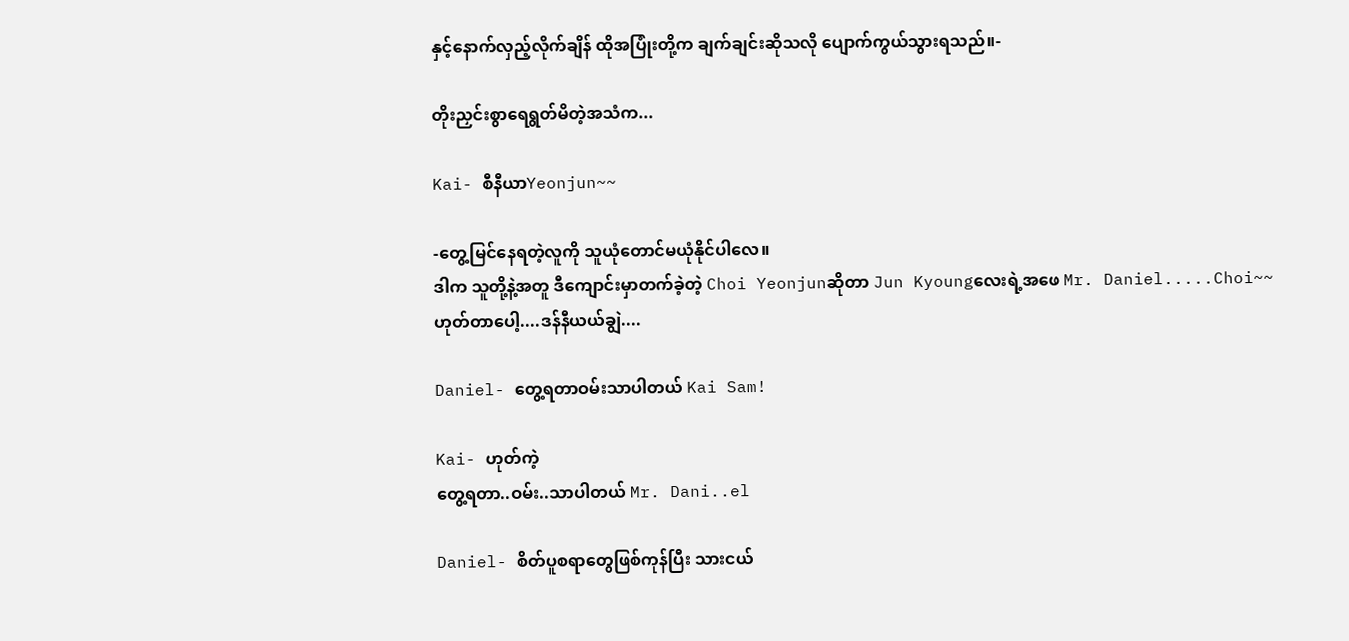နှင့်နောက်လှည့်လိုက်ချိန် ထိုအပြုံးတို့က ချက်ချင်းဆိုသလို ပျောက်ကွယ်သွားရသည်။-

တိုးညှင်းစွာရေရွတ်မိတဲ့အသံက...

Kai- စီနီယာYeonjun~~

-တွေ့မြင်နေရတဲ့လူကို သူယုံတောင်မယုံနိုင်ပါလေ။
ဒါက သူတို့နဲ့အတူ ဒီကျောင်းမှာတက်ခဲ့တဲ့ Choi Yeonjunဆိုတာ Jun Kyoungလေးရဲ့အဖေ Mr. Daniel.....Choi~~
ဟုတ်တာပေါ့....ဒန်နီယယ်ချွဲ....

Daniel- တွေ့ရတာဝမ်းသာပါတယ် Kai Sam!

Kai- ဟုတ်ကဲ့
တွေ့ရတာ..ဝမ်း..သာပါတယ် Mr. Dani..el

Daniel- စိတ်ပူစရာတွေဖြစ်ကုန်ပြီး သားငယ်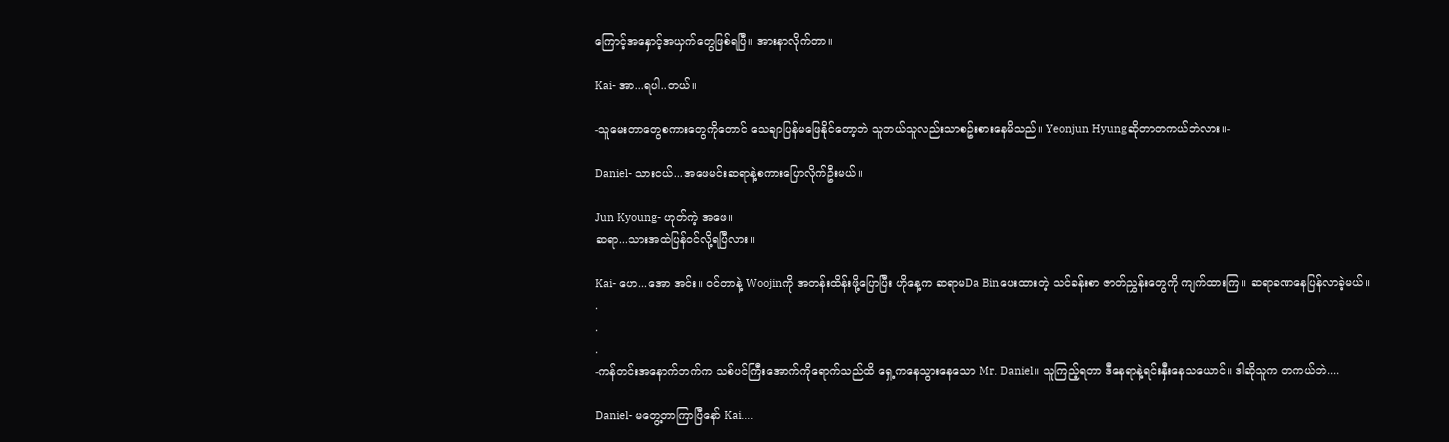ကြောင့်အနှောင့်အယှက်တွေဖြစ်ရပြီ။ အားနာလိုက်တာ။

Kai- အာ...ရပါ..တယ်။

-သူမေးတာတွေစကားတွေကိုတောင် သေချာပြန်မဖြေနိုင်တော့ဘဲ သူဘယ်သူလည်းသာစဥ်းစားနေမိသည်။ Yeonjun Hyungဆိုတာတကယ်ဘဲလား။-

Daniel- သားငယ်...အဖေမင်းဆရာနဲ့စကားပြောလိုက်ဦးမယ်။

Jun Kyoung- ဟုတ်ကဲ့ အဖေ။
ဆရာ...သားအထဲပြန်ဝင်လို့ရပြီလား။

Kai- ဟေ...အော အင်း။ ဝင်တာနဲ့ Woojinကို အတန်းထိန်းဖို့ပြောပြီး ဟိုနေ့က ဆရာမDa Binပေးထားတဲ့ သင်ခန်းစာ ဇာတ်ညွှန်းတွေကို ကျက်ထားကြ။ ဆရာခဏနေပြန်လာခဲ့မယ်။
.
.
.
-ကန်တင်းအနောက်ဘက်က သစ်ပင်ကြီးအောက်ကိုရောက်သည်ထိ ရှေ့ကနေသွားနေသော Mr. Daniel။ သူကြည့်ရတာ ဒီနေရာနဲ့ရင်းနှီးနေသယောင်။ ဒါဆိုသူက တကယ်ဘဲ....

Daniel- မတွေ့တာကြာပြီနော် Kai....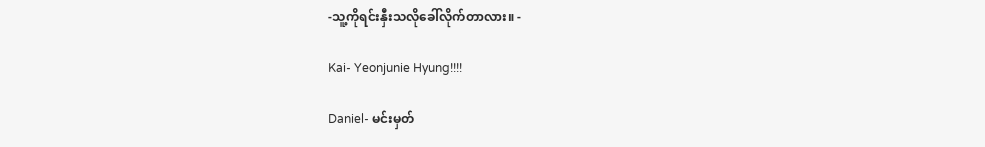-သူ့ကိုရင်းနှီးသလိုခေါ်လိုက်တာလား။ -

Kai- Yeonjunie Hyung!!!!

Daniel- မင်းမှတ်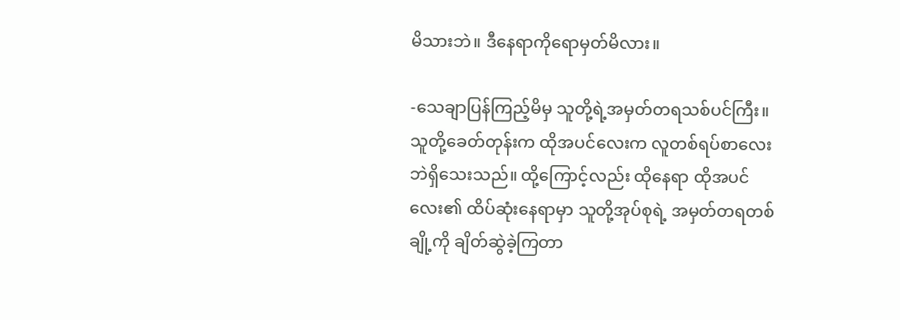မိသားဘဲ။ ဒီနေရာကိုရောမှတ်မိလား။

-သေချာပြန်ကြည့်မိမှ သူတို့ရဲ့အမှတ်တရသစ်ပင်ကြီး။ သူတို့ခေတ်တုန်းက ထိုအပင်လေးက လူတစ်ရပ်စာလေးဘဲရှိသေးသည်။ ထို့ကြောင့်လည်း ထိုနေရာ ထိုအပင်လေး၏ ထိပ်ဆုံးနေရာမှာ သူတို့အုပ်စုရဲ့ အမှတ်တရတစ်ချို့ကို ချိတ်ဆွဲခဲ့ကြတာ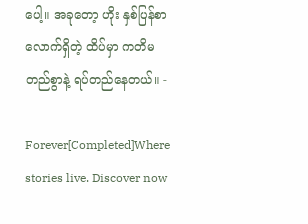ပေါ့။ အခုတော့ ဟိုး နှစ်ပြန်စာလောက်ရှိတဲ့ ထိပ်မှာ ကတိမတည်စွာနဲ့ ရပ်တည်နေတယ်။ -

Forever[Completed]Where stories live. Discover now